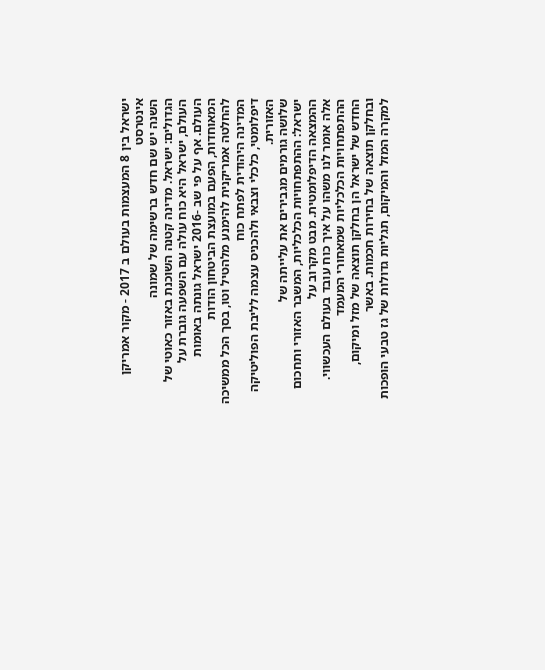ישראל בין 8 המעצמות בעולם ב 2017 - מקור אמריקן אינטרסט
השנה יש שם חדש ברשימה של שמונה
הגדולים: ישראל. מדינה קטנה השוכנת באזור כאוטי של העולם, ישראל היא כוח עולה עם השפעה גוברת על
העולם. אף על פי שב -2016 ישראל גונתה באומות המאוחדות, הפעם במועצת הביטחון הודות
להחלטה אמריקנית להימנע מלהטיל וטו, בסך הכל ממשיכה המדינה היהודית לפתח כוח
דיפלומטי, כלכלי וצבאי ולהכניס עצמה לליבת הפוליטיקה האזורית.
שלושה גורמים מגבירים את עלייתה של
ישראל: ההתפתחויות הכלכליות, המשבר האזורי ותחכום ההמצאה הדיפלומטית. מבט מקרוב על
אלה אומר לנו משהו על איך כוח עובד בעולם העכשווי.
ההתפתחויות הכלכליות שמאחורי המעמד
החדש של ישראל הן בחלקן תוצאה של מזל ומיקום, ובחלקן תוצאה של בחירות חכמות. באשר
למקרה המזל והמיקום, תגליות גדולות של גז טבעי הופכות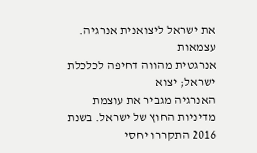את ישראל ליצואנית אנרגיה. עצמאות
אנרגטית מהווה דחיפה לכלכלת ישראל; יצוא
האנרגיה מגביר את עוצמת מדיניות החוץ של ישראל. בשנת 2016 התקררו יחסי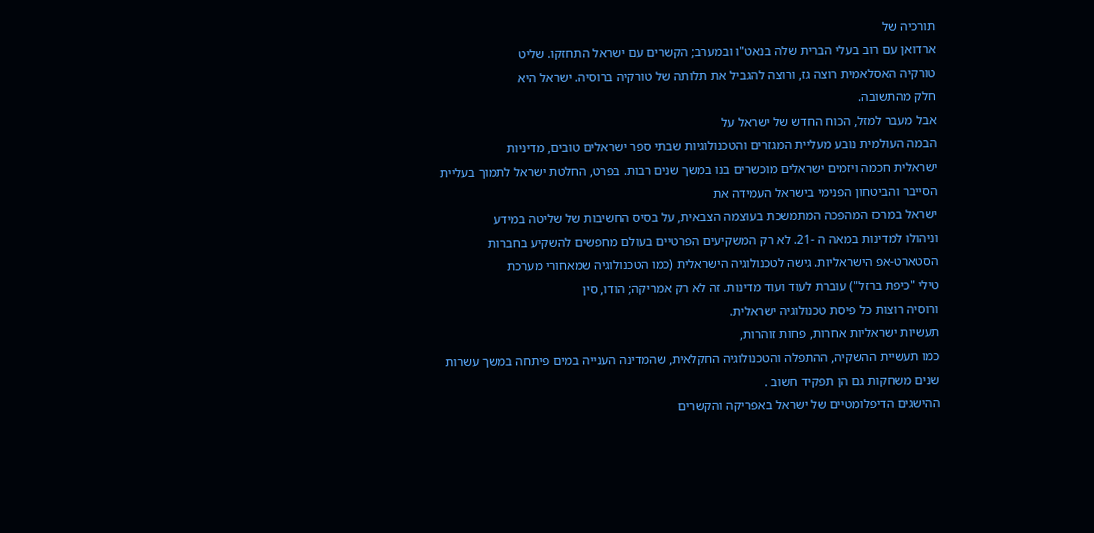תורכיה של
ארדואן עם רוב בעלי הברית שלה בנאט"ו ובמערב; הקשרים עם ישראל התחזקו. שליט
טורקיה האסלאמית רוצה גז, ורוצה להגביל את תלותה של טורקיה ברוסיה. ישראל היא
חלק מהתשובה.
אבל מעבר למזל, הכוח החדש של ישראל על
הבמה העולמית נובע מעליית המגזרים והטכנולוגיות שבתי ספר ישראלים טובים, מדיניות
ישראלית חכמה ויזמים ישראלים מוכשרים בנו במשך שנים רבות. בפרט, החלטת ישראל לתמוך בעליית
הסייבר והביטחון הפנימי בישראל העמידה את
ישראל במרכז המהפכה המתמשכת בעוצמה הצבאית, על בסיס החשיבות של שליטה במידע
וניהולו למדינות במאה ה -21. לא רק המשקיעים הפרטיים בעולם מחפשים להשקיע בחברות
הסטארט-אפ הישראליות. גישה לטכנולוגיה הישראלית (כמו הטכנולוגיה שמאחורי מערכת
טילי "כיפת ברזל") עוברת לעוד ועוד מדינות. זה לא רק אמריקה; הודו, סין
ורוסיה רוצות כל פיסת טכנולוגיה ישראלית.
תעשיות ישראליות אחרות, פחות זוהרות,
כמו תעשיית ההשקיה, ההתפלה והטכנולוגיה החקלאית, שהמדינה הענייה במים פיתחה במשך עשרות שנים משחקות גם הן תפקיד חשוב .
ההישגים הדיפלומטיים של ישראל באפריקה והקשרים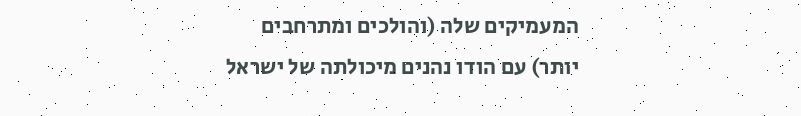המעמיקים שלה (והולכים ומתרחבים
יותר) עם הודו נהנים מיכולתה של ישראל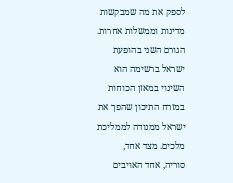לספק את מה שמבקשות מדינות וממשלות אחרות.
הגורם השני בהופעת ישראל ברשימה הוא
השינוי במאזן הכוחות במזרח התיכון שהפך את ישראל ממנודה לממליכת מלכים. מצד אחד,
סוריה, אחד האויבים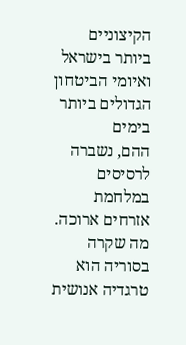הקיצוניים ביותר בישראל ואיומי הביטחון הגדולים ביותר בימים
ההם, נשברה לרסיסים במלחמת אזרחים ארוכה. מה שקרה בסוריה הוא טרגדיה אנושית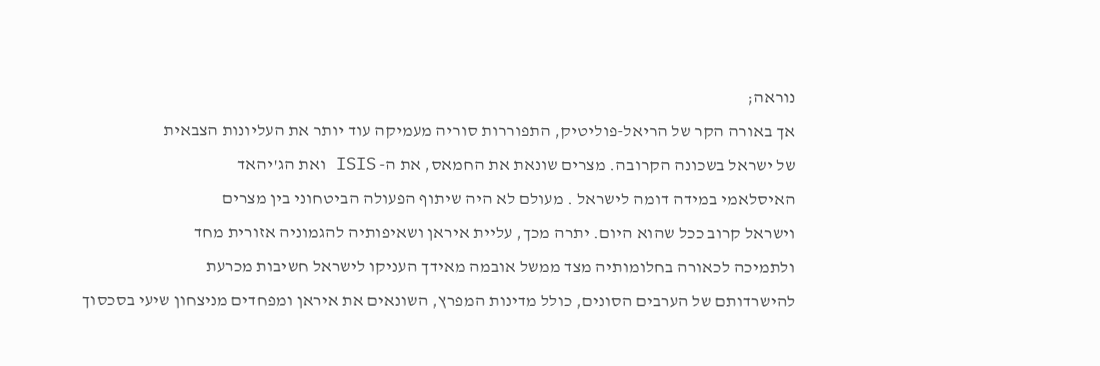נוראה;
אך באורה הקר של הריאל-פוליטיק, התפוררות סוריה מעמיקה עוד יותר את העליונות הצבאית
של ישראל בשכונה הקרובה. מצרים שונאת את החמאס, את ה- ISIS ואת הג'יהאד
האיסלאמי במידה דומה לישראל . מעולם לא היה שיתוף הפעולה הביטחוני בין מצרים
וישראל קרוב ככל שהוא היום. יתרה מכך, עליית איראן ושאיפותיה להגמוניה אזורית מחד
ולתמיכה לכאורה בחלומותיה מצד ממשל אובמה מאידך העניקו לישראל חשיבות מכרעת
להישרדותם של הערבים הסונים, כולל מדינות המפרץ, השונאים את איראן ומפחדים מניצחון שיעי בסכסוך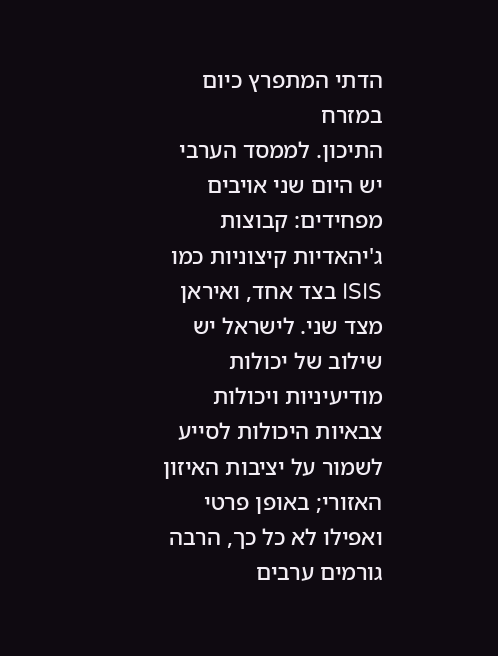הדתי המתפרץ כיום במזרח
התיכון. לממסד הערבי יש היום שני אויבים מפחידים: קבוצות ג'יהאדיות קיצוניות כמו ISIS בצד אחד, ואיראן
מצד שני. לישראל יש שילוב של יכולות מודיעיניות ויכולות צבאיות היכולות לסייע
לשמור על יציבות האיזון האזורי; באופן פרטי ואפילו לא כל כך, הרבה גורמים ערבים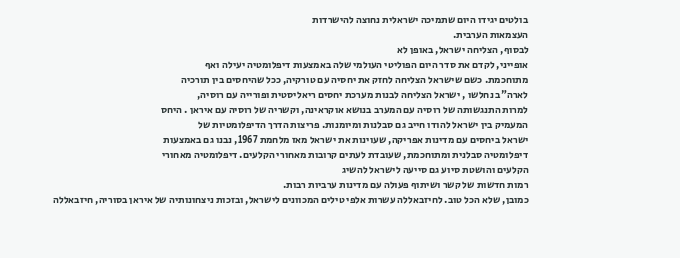בולטים יגידו היום שתמיכה ישראלית נחוצה להישרדות
העצמאות הערבית.
לבסוף, הצליחה ישראל, באופן לא
אופייני, לקדם את סדר היום הפוליטי העולמי שלה באמצעות דיפלומטיה יעילה ואף
מתוחכמת. כשם שישראל הצליחה לחזק את יחסיה עם טורקיה, ככל שהיחסים בין תורכיה
לארה"ב נחלשו , ישראל הצליחה לבנות מערכת יחסים ריאליסטית ופורייה עם רוסיה,
למרות התנגשותה של רוסיה עם המערב בנושא אוקראינה, וקשריה של רוסיה עם איראן . היחס
המעמיק בין ישראל להודו חייב גם סבלנות ומיומנות. פריצות הדרך הדיפלומטיות של
ישראל ביחסים עם מדינות אפריקה, שעוינות את ישראל מאז מלחמת 1967, נבנו גם באמצעות
דיפלומטיה סבלנית ומתוחכמת, שעובדת לעתים קרובות מאחורי הקלעים. דיפלומטיה מאחורי
הקלעים והושטת סיוע גם סייעה לישראל להשיג
רמות חדשות של קשר ושיתוף פעולה עם מדינות ערביות רבות.
כמובן, שלא הכל טוב. לחיזבאללה עשרות אלפי טילים המכוונים לישראל, ובזכות ניצחונותיה של איראן בסוריה, חיזבאללה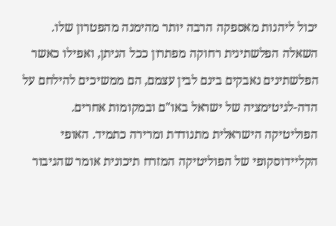יכול ליהנות מאספקה הרבה יותר מהימנה מהפטרון שלו. השאלה הפלשתינית רחוקה מפתרון ככל הניתן, ואפילו כאשר הפלשתינים נאבקים בינם לבין עצמם, הם ממשיכים להילחם על הדה-לגיטימציה של ישראל באו"ם ובמקומות אחרים. הפוליטיקה הישראלית מתנודדת ומרירה כתמיד. האופי הקליידוסקופי של הפוליטיקה המזרח תיכונית אומר שהגיבור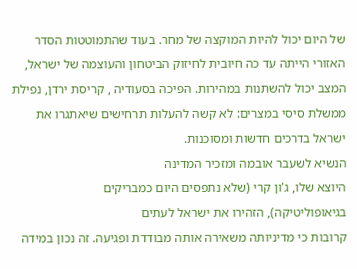של היום יכול להיות המוקצה של מחר. בעוד שהתמוטטות הסדר האזורי הייתה עד כה חיובית לחיזוק הביטחון והעוצמה של ישראל, המצב יכול להשתנות במהירות. הפיכה בסעודיה , קריסת ירדן, נפילת ממשלת סיסי במצרים: לא קשה להעלות תרחישים שיאתגרו את ישראל בדרכים חדשות ומסוכנות.
הנשיא לשעבר אובמה ומזכיר המדינה
היוצא שלו, ג'ון קרי (שלא נתפסים היום כמבריקים
בגיאופוליטיקה), הזהירו את ישראל לעתים
קרובות כי מדיניותה משאירה אותה מבודדת ופגיעה. זה נכון במידה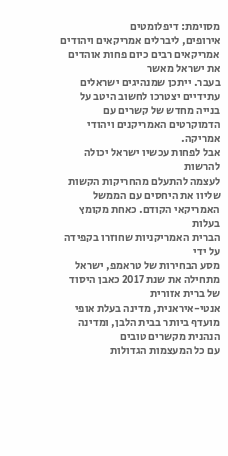מסוימת: דיפלומטים
אירופים, ליברלים אמריקאים ויהודים אמריקאים רבים כיום פחות אוהדים את ישראל מאשר
בעבר. ייתכן שמנהיגים ישראלים עתידיים יצטרכו לחשוב היטב על בנייה מחדש של קשרים עם
הדמוקרטים האמריקנים ויהודי אמריקה.
אבל לפחות עכשיו ישראל יכולה להרשות
לעצמה להתעלם מהחריקות הקשות שליוו את היחסים עם הממשל האמריקאי הקודם. כאחת מקומץ בעלות
הברית האמריקניות שחוזרו בקפידה על ידי
מסע הבחירות של טראמפ, ישראל מתחילה את שנת 2017 כאבן היסוד של ברית אזורית
אנטי-איראנית, מדינה בעלת אופי מועדף ביותר בבית הלבן, ומדינה הנהנית מקשרים טובים
עם כל המעצמות הגדולות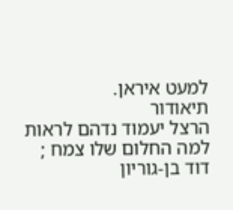למעט איראן.
תיאודור
הרצל יעמוד נדהם לראות למה החלום שלו צמח ;
דוד בן-גוריון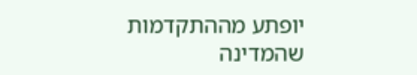יופתע מההתקדמות שהמדינה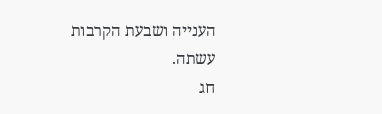הענייה ושבעת הקרבות עשתה.
חג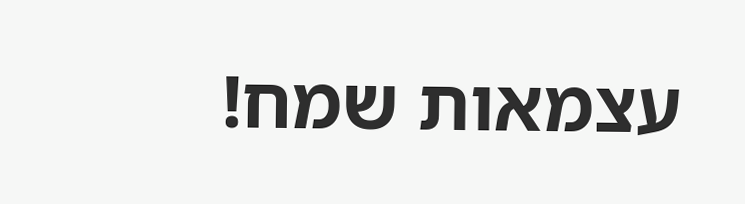עצמאות שמח!